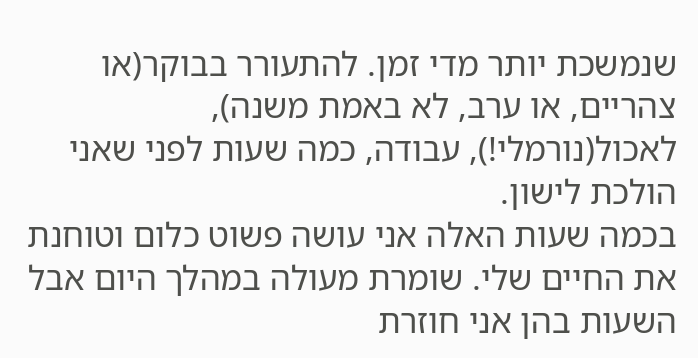שנמשכת יותר מדי זמן. להתעורר בבוקר(או צהריים, או ערב, לא באמת משנה), לאכול(נורמלי!), עבודה, כמה שעות לפני שאני הולכת לישון.
בכמה שעות האלה אני עושה פשוט כלום וטוחנת את החיים שלי. שומרת מעולה במהלך היום אבל השעות בהן אני חוזרת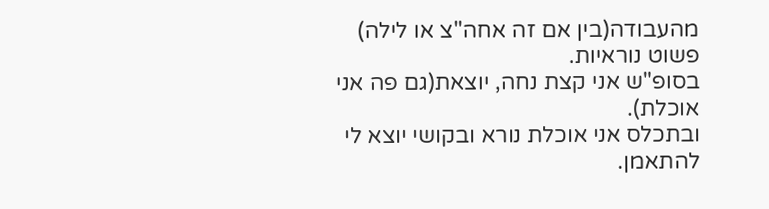מהעבודה(בין אם זה אחה"צ או לילה) פשוט נוראיות.
בסופ"ש אני קצת נחה, יוצאת(גם פה אני אוכלת).
ובתכלס אני אוכלת נורא ובקושי יוצא לי להתאמן.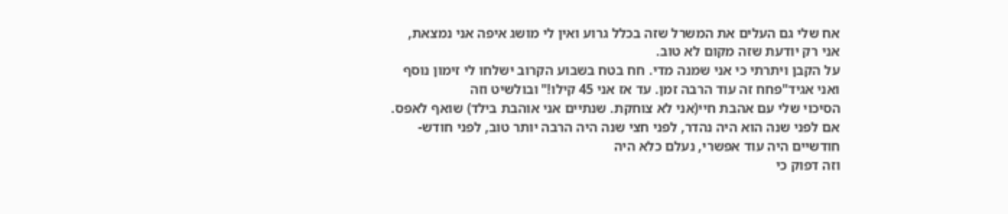אח שלי גם העלים את המשרל שזה בכלל גרוע ואין לי מושג איפה אני נמצאת, אני רק יודעת שזה מקום לא טוב.
על הקבן ויתרתי כי אני שמנה מדי. חח בטח בשבוע הקרוב ישלחו לי זימון נוסף ואני אגיד"פחח זה עוד הרבה זמן. עד אז אני 45 קילו!" ובולשיט וזה
הסיכוי שלי עם אהבת חיי(אני לא צוחקת. שנתיים אני אוהבת בילד) שואף לאפס.
אם לפני שנה הוא היה נהדר, לפני חצי שנה היה הרבה יותר טוב, לפני חודש-חודשיים היה עוד אפשרי, נעלם כלא היה
וזה דפוק כי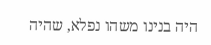היה בנינו משהו נפלא, שהיה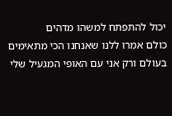יכול להתפתח למשהו מדהים
כולם אמרו ללנו שאנחנו הכי מתאימים בעולם ורק אני עם האופי המגעיל שלי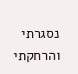נסגרתי והרחקתי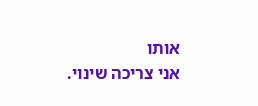אותו
אני צריכה שינוי.